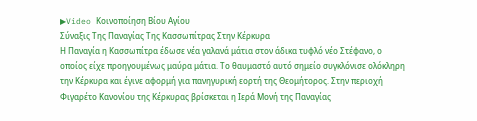▶Video Κοινοποίηση Βίου Αγίου
Σύναξις Της Παναγίας Της Κασσωπίτρας Στην Κέρκυρα
Η Παναγία η Κασσωπίτρα έδωσε νέα γαλανά μάτια στον άδικα τυφλό νέο Στέφανο, ο οποίος είχε προηγουμένως μαύρα μάτια. Το θαυμαστό αυτό σημείο συγκλόνισε ολόκληρη την Κέρκυρα και έγινε αφορμή για πανηγυρική εορτή της Θεομήτορος. Στην περιοχή Φιγαρέτο Κανονίου της Κέρκυρας βρίσκεται η Ιερά Μονή της Παναγίας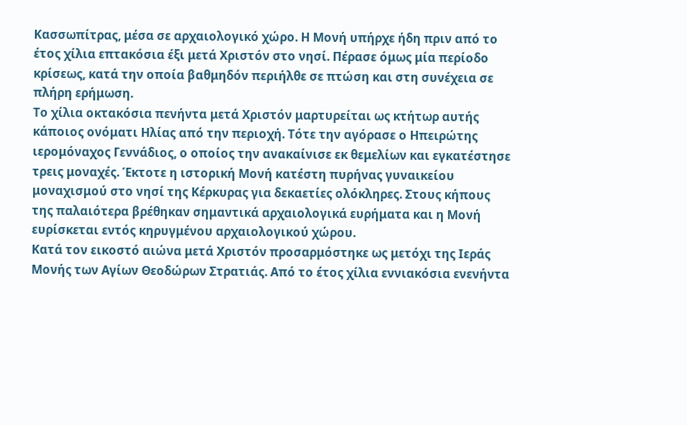Κασσωπίτρας, μέσα σε αρχαιολογικό χώρο. Η Μονή υπήρχε ήδη πριν από το έτος χίλια επτακόσια έξι μετά Χριστόν στο νησί. Πέρασε όμως μία περίοδο κρίσεως, κατά την οποία βαθμηδόν περιήλθε σε πτώση και στη συνέχεια σε πλήρη ερήμωση.
Το χίλια οκτακόσια πενήντα μετά Χριστόν μαρτυρείται ως κτήτωρ αυτής κάποιος ονόματι Ηλίας από την περιοχή. Τότε την αγόρασε ο Ηπειρώτης ιερομόναχος Γεννάδιος, ο οποίος την ανακαίνισε εκ θεμελίων και εγκατέστησε τρεις μοναχές. Έκτοτε η ιστορική Μονή κατέστη πυρήνας γυναικείου μοναχισμού στο νησί της Κέρκυρας για δεκαετίες ολόκληρες. Στους κήπους της παλαιότερα βρέθηκαν σημαντικά αρχαιολογικά ευρήματα και η Μονή ευρίσκεται εντός κηρυγμένου αρχαιολογικού χώρου.
Κατά τον εικοστό αιώνα μετά Χριστόν προσαρμόστηκε ως μετόχι της Ιεράς Μονής των Αγίων Θεοδώρων Στρατιάς. Από το έτος χίλια εννιακόσια ενενήντα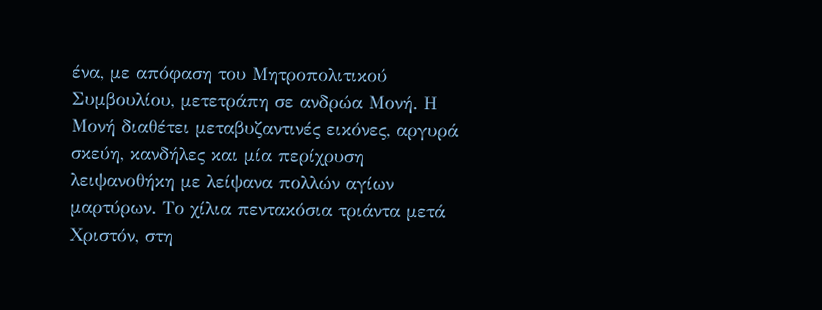ένα, με απόφαση του Μητροπολιτικού Συμβουλίου, μετετράπη σε ανδρώα Μονή. Η Μονή διαθέτει μεταβυζαντινές εικόνες, αργυρά σκεύη, κανδήλες και μία περίχρυση λειψανοθήκη με λείψανα πολλών αγίων μαρτύρων. Το χίλια πεντακόσια τριάντα μετά Χριστόν, στη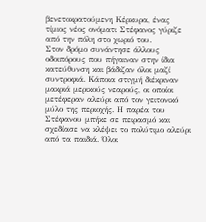βενετοκρατούμενη Κέρκυρα, ένας τίμιος νέος ονόματι Στέφανος γύριζε από την πόλη στο χωριό του.
Στον δρόμο συνάντησε άλλους οδοιπόρους που πήγαιναν στην ίδια κατεύθυνση και βάδιζαν όλοι μαζί συντροφιά. Κάποια στιγμή διέκριναν μακριά μερικούς νεαρούς, οι οποίοι μετέφεραν αλεύρι από τον γειτονικό μύλο της περιοχής. Η παρέα του Στέφανου μπήκε σε πειρασμό και σχεδίασε να κλέψει το πολύτιμο αλεύρι από τα παιδιά. Όλοι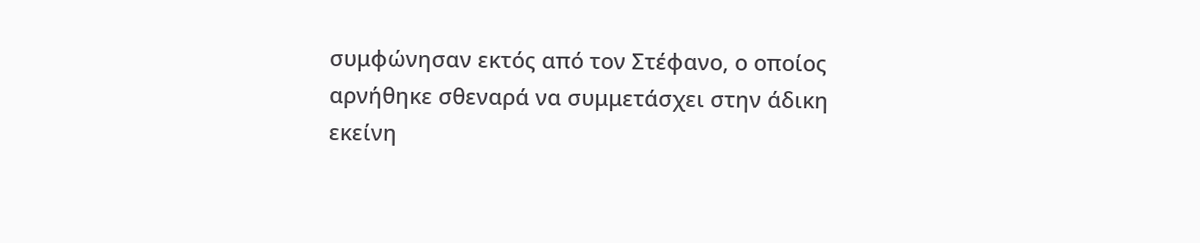συμφώνησαν εκτός από τον Στέφανο, ο οποίος αρνήθηκε σθεναρά να συμμετάσχει στην άδικη εκείνη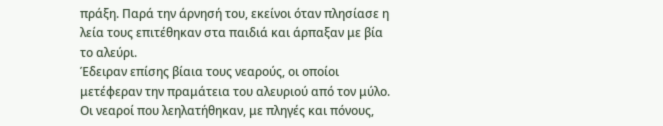πράξη. Παρά την άρνησή του, εκείνοι όταν πλησίασε η λεία τους επιτέθηκαν στα παιδιά και άρπαξαν με βία το αλεύρι.
Έδειραν επίσης βίαια τους νεαρούς, οι οποίοι μετέφεραν την πραμάτεια του αλευριού από τον μύλο. Οι νεαροί που λεηλατήθηκαν, με πληγές και πόνους,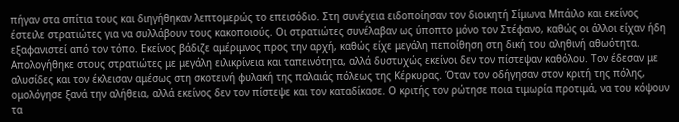πήγαν στα σπίτια τους και διηγήθηκαν λεπτομερώς το επεισόδιο. Στη συνέχεια ειδοποίησαν τον διοικητή Σίμωνα Μπάιλο και εκείνος έστειλε στρατιώτες για να συλλάβουν τους κακοποιούς. Οι στρατιώτες συνέλαβαν ως ύποπτο μόνο τον Στέφανο, καθώς οι άλλοι είχαν ήδη εξαφανιστεί από τον τόπο. Εκείνος βάδιζε αμέριμνος προς την αρχή, καθώς είχε μεγάλη πεποίθηση στη δική του αληθινή αθωότητα.
Απολογήθηκε στους στρατιώτες με μεγάλη ειλικρίνεια και ταπεινότητα, αλλά δυστυχώς εκείνοι δεν τον πίστεψαν καθόλου. Τον έδεσαν με αλυσίδες και τον έκλεισαν αμέσως στη σκοτεινή φυλακή της παλαιάς πόλεως της Κέρκυρας. Όταν τον οδήγησαν στον κριτή της πόλης, ομολόγησε ξανά την αλήθεια, αλλά εκείνος δεν τον πίστεψε και τον καταδίκασε. Ο κριτής τον ρώτησε ποια τιμωρία προτιμά, να του κόψουν τα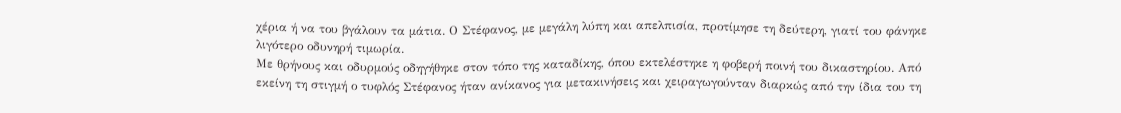χέρια ή να του βγάλουν τα μάτια. Ο Στέφανος, με μεγάλη λύπη και απελπισία, προτίμησε τη δεύτερη, γιατί του φάνηκε λιγότερο οδυνηρή τιμωρία.
Με θρήνους και οδυρμούς οδηγήθηκε στον τόπο της καταδίκης, όπου εκτελέστηκε η φοβερή ποινή του δικαστηρίου. Από εκείνη τη στιγμή ο τυφλός Στέφανος ήταν ανίκανος για μετακινήσεις και χειραγωγούνταν διαρκώς από την ίδια του τη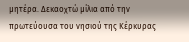μητέρα. Δεκαοχτώ μίλια από την πρωτεύουσα του νησιού της Κέρκυρας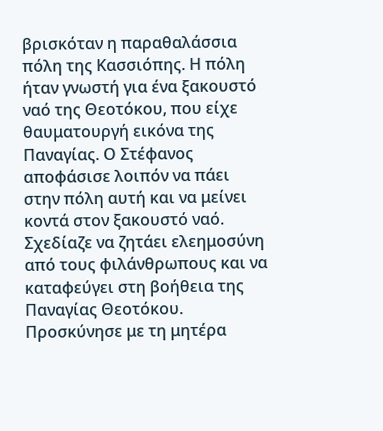βρισκόταν η παραθαλάσσια πόλη της Κασσιόπης. Η πόλη ήταν γνωστή για ένα ξακουστό ναό της Θεοτόκου, που είχε θαυματουργή εικόνα της Παναγίας. Ο Στέφανος αποφάσισε λοιπόν να πάει στην πόλη αυτή και να μείνει κοντά στον ξακουστό ναό.
Σχεδίαζε να ζητάει ελεημοσύνη από τους φιλάνθρωπους και να καταφεύγει στη βοήθεια της Παναγίας Θεοτόκου. Προσκύνησε με τη μητέρα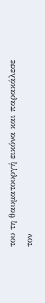του τη θαυματουργή εικόνα και παρακάλεσε τον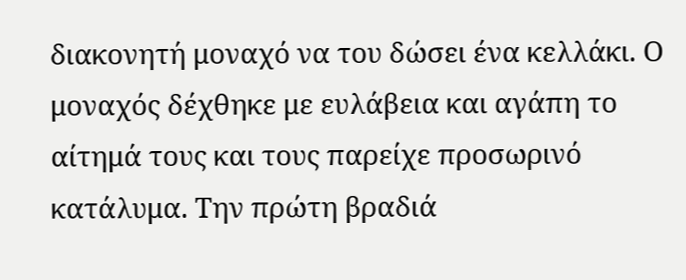διακονητή μοναχό να του δώσει ένα κελλάκι. Ο μοναχός δέχθηκε με ευλάβεια και αγάπη το αίτημά τους και τους παρείχε προσωρινό κατάλυμα. Την πρώτη βραδιά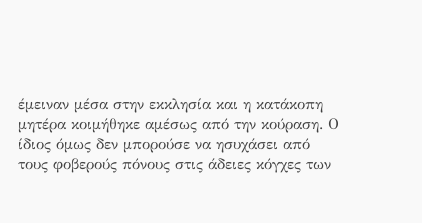έμειναν μέσα στην εκκλησία και η κατάκοπη μητέρα κοιμήθηκε αμέσως από την κούραση. Ο ίδιος όμως δεν μπορούσε να ησυχάσει από τους φοβερούς πόνους στις άδειες κόγχες των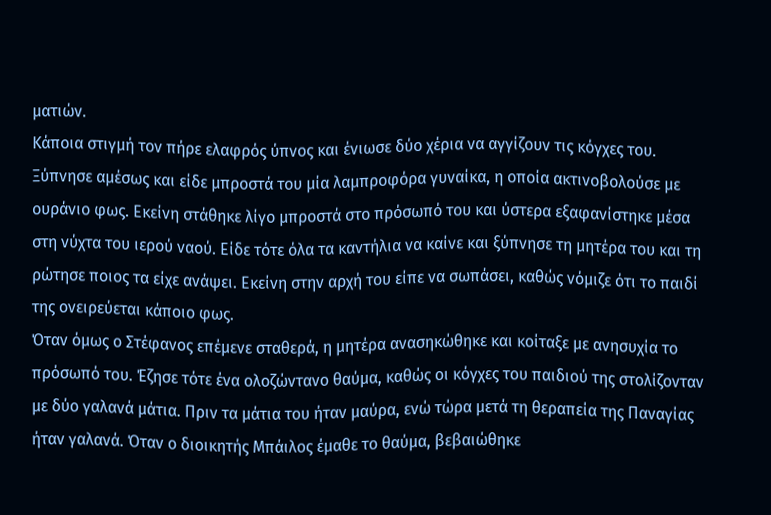ματιών.
Κάποια στιγμή τον πήρε ελαφρός ύπνος και ένιωσε δύο χέρια να αγγίζουν τις κόγχες του. Ξύπνησε αμέσως και είδε μπροστά του μία λαμπροφόρα γυναίκα, η οποία ακτινοβολούσε με ουράνιο φως. Εκείνη στάθηκε λίγο μπροστά στο πρόσωπό του και ύστερα εξαφανίστηκε μέσα στη νύχτα του ιερού ναού. Είδε τότε όλα τα καντήλια να καίνε και ξύπνησε τη μητέρα του και τη ρώτησε ποιος τα είχε ανάψει. Εκείνη στην αρχή του είπε να σωπάσει, καθώς νόμιζε ότι το παιδί της ονειρεύεται κάποιο φως.
Όταν όμως ο Στέφανος επέμενε σταθερά, η μητέρα ανασηκώθηκε και κοίταξε με ανησυχία το πρόσωπό του. Έζησε τότε ένα ολοζώντανο θαύμα, καθώς οι κόγχες του παιδιού της στολίζονταν με δύο γαλανά μάτια. Πριν τα μάτια του ήταν μαύρα, ενώ τώρα μετά τη θεραπεία της Παναγίας ήταν γαλανά. Όταν ο διοικητής Μπάιλος έμαθε το θαύμα, βεβαιώθηκε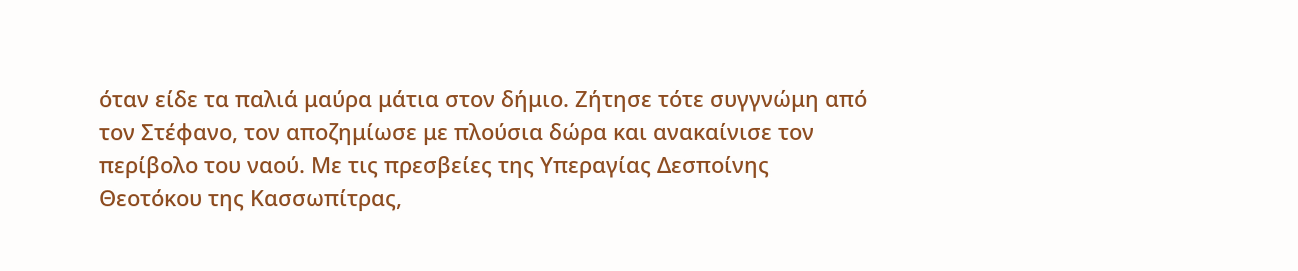όταν είδε τα παλιά μαύρα μάτια στον δήμιο. Ζήτησε τότε συγγνώμη από τον Στέφανο, τον αποζημίωσε με πλούσια δώρα και ανακαίνισε τον περίβολο του ναού. Με τις πρεσβείες της Υπεραγίας Δεσποίνης Θεοτόκου της Κασσωπίτρας,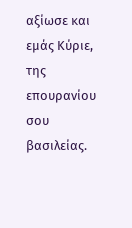αξίωσε και εμάς Κύριε, της επουρανίου σου βασιλείας.